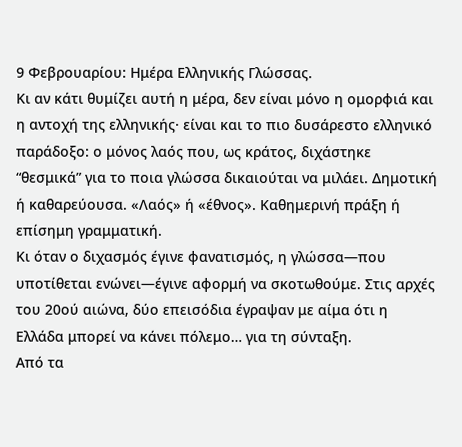9 Φεβρουαρίου: Ημέρα Ελληνικής Γλώσσας.
Κι αν κάτι θυμίζει αυτή η μέρα, δεν είναι μόνο η ομορφιά και η αντοχή της ελληνικής· είναι και το πιο δυσάρεστο ελληνικό παράδοξο: ο μόνος λαός που, ως κράτος, διχάστηκε “θεσμικά” για το ποια γλώσσα δικαιούται να μιλάει. Δημοτική ή καθαρεύουσα. «Λαός» ή «έθνος». Καθημερινή πράξη ή επίσημη γραμματική.
Κι όταν ο διχασμός έγινε φανατισμός, η γλώσσα—που υποτίθεται ενώνει—έγινε αφορμή να σκοτωθούμε. Στις αρχές του 20ού αιώνα, δύο επεισόδια έγραψαν με αίμα ότι η Ελλάδα μπορεί να κάνει πόλεμο… για τη σύνταξη.
Από τα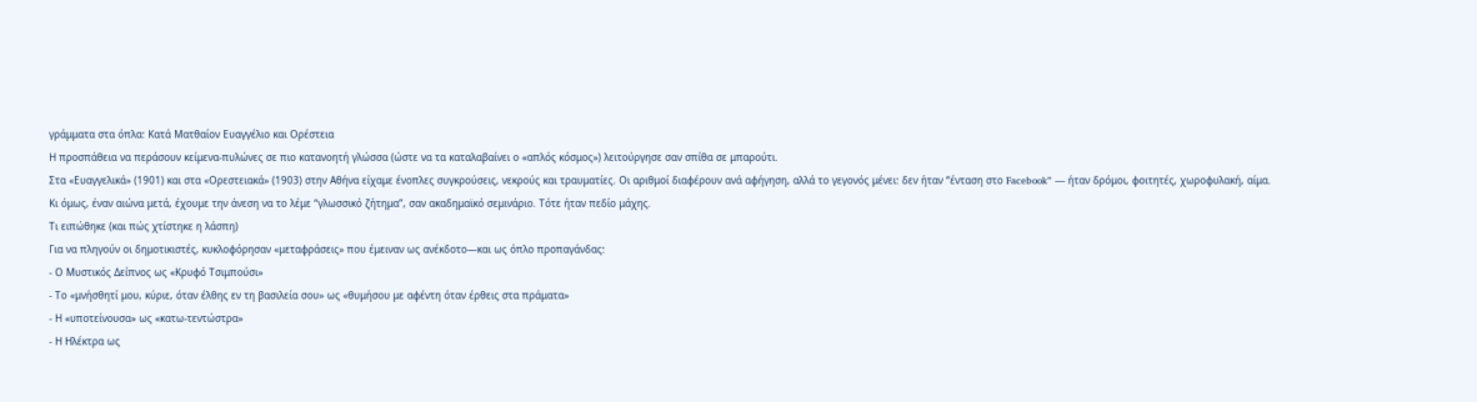γράμματα στα όπλα: Κατά Ματθαίον Ευαγγέλιο και Ορέστεια
Η προσπάθεια να περάσουν κείμενα-πυλώνες σε πιο κατανοητή γλώσσα (ώστε να τα καταλαβαίνει ο «απλός κόσμος») λειτούργησε σαν σπίθα σε μπαρούτι.
Στα «Ευαγγελικά» (1901) και στα «Ορεστειακά» (1903) στην Αθήνα είχαμε ένοπλες συγκρούσεις, νεκρούς και τραυματίες. Οι αριθμοί διαφέρουν ανά αφήγηση, αλλά το γεγονός μένει: δεν ήταν “ένταση στο Facebook” — ήταν δρόμοι, φοιτητές, χωροφυλακή, αίμα.
Κι όμως, έναν αιώνα μετά, έχουμε την άνεση να το λέμε “γλωσσικό ζήτημα”, σαν ακαδημαϊκό σεμινάριο. Τότε ήταν πεδίο μάχης.
Τι ειπώθηκε (και πώς χτίστηκε η λάσπη)
Για να πληγούν οι δημοτικιστές, κυκλοφόρησαν «μεταφράσεις» που έμειναν ως ανέκδοτο—και ως όπλο προπαγάνδας:
- Ο Μυστικός Δείπνος ως «Κρυφό Τσιμπούσι»
- Το «μνήσθητί μου, κύριε, όταν έλθης εν τη βασιλεία σου» ως «θυμήσου με αφέντη όταν έρθεις στα πράματα»
- Η «υποτείνουσα» ως «κατω-τεντώστρα»
- Η Ηλέκτρα ως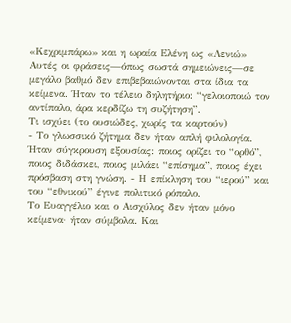«Κεχριμπάρω» και η ωραία Ελένη ως «Λενιώ»
Αυτές οι φράσεις—όπως σωστά σημειώνεις—σε μεγάλο βαθμό δεν επιβεβαιώνονται στα ίδια τα κείμενα. Ήταν το τέλειο δηλητήριο: “γελοιοποιώ τον αντίπαλο, άρα κερδίζω τη συζήτηση”.
Τι ισχύει (το ουσιώδες, χωρίς τα καρτούν)
- Το γλωσσικό ζήτημα δεν ήταν απλή φιλολογία.
Ήταν σύγκρουση εξουσίας: ποιος ορίζει το “ορθό”, ποιος διδάσκει, ποιος μιλάει “επίσημα”, ποιος έχει πρόσβαση στη γνώση. - Η επίκληση του “ιερού” και του “εθνικού” έγινε πολιτικό ρόπαλο.
Το Ευαγγέλιο και ο Αισχύλος δεν ήταν μόνο κείμενα· ήταν σύμβολα. Και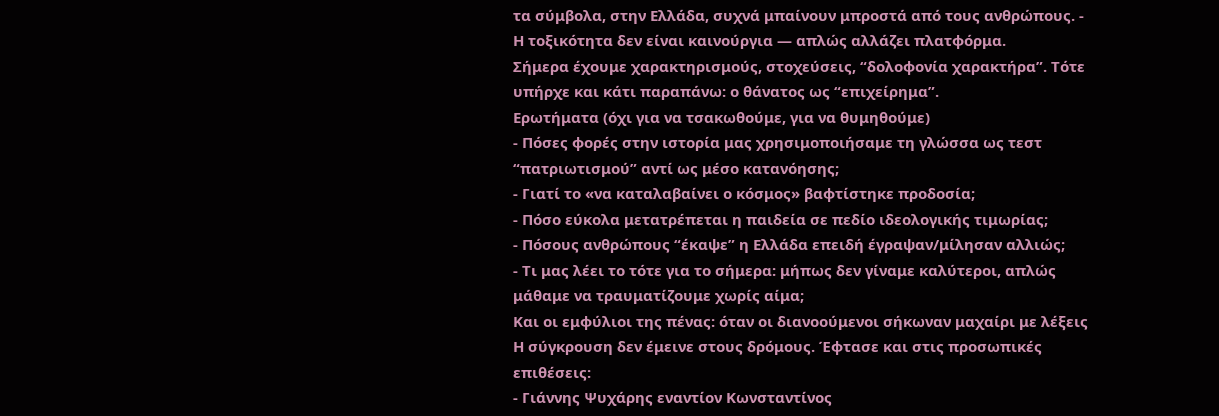τα σύμβολα, στην Ελλάδα, συχνά μπαίνουν μπροστά από τους ανθρώπους. - Η τοξικότητα δεν είναι καινούργια — απλώς αλλάζει πλατφόρμα.
Σήμερα έχουμε χαρακτηρισμούς, στοχεύσεις, “δολοφονία χαρακτήρα”. Τότε υπήρχε και κάτι παραπάνω: ο θάνατος ως “επιχείρημα”.
Ερωτήματα (όχι για να τσακωθούμε, για να θυμηθούμε)
- Πόσες φορές στην ιστορία μας χρησιμοποιήσαμε τη γλώσσα ως τεστ “πατριωτισμού” αντί ως μέσο κατανόησης;
- Γιατί το «να καταλαβαίνει ο κόσμος» βαφτίστηκε προδοσία;
- Πόσο εύκολα μετατρέπεται η παιδεία σε πεδίο ιδεολογικής τιμωρίας;
- Πόσους ανθρώπους “έκαψε” η Ελλάδα επειδή έγραψαν/μίλησαν αλλιώς;
- Τι μας λέει το τότε για το σήμερα: μήπως δεν γίναμε καλύτεροι, απλώς μάθαμε να τραυματίζουμε χωρίς αίμα;
Και οι εμφύλιοι της πένας: όταν οι διανοούμενοι σήκωναν μαχαίρι με λέξεις
Η σύγκρουση δεν έμεινε στους δρόμους. Έφτασε και στις προσωπικές επιθέσεις:
- Γιάννης Ψυχάρης εναντίον Κωνσταντίνος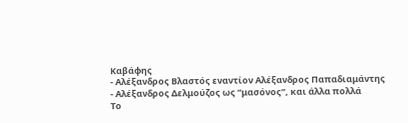Καβάφης
- Αλέξανδρος Βλαστός εναντίον Αλέξανδρος Παπαδιαμάντης
- Αλέξανδρος Δελμούζος ως “μασόνος”, και άλλα πολλά
Το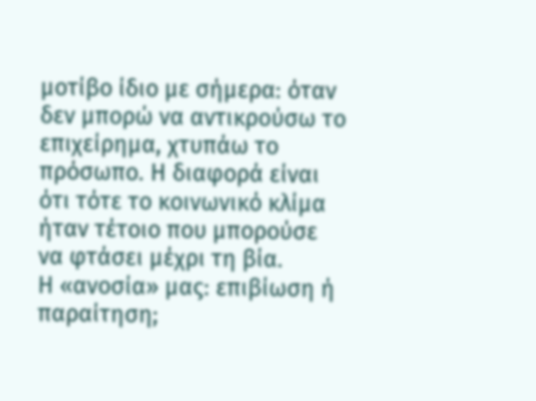μοτίβο ίδιο με σήμερα: όταν δεν μπορώ να αντικρούσω το επιχείρημα, χτυπάω το πρόσωπο. Η διαφορά είναι ότι τότε το κοινωνικό κλίμα ήταν τέτοιο που μπορούσε να φτάσει μέχρι τη βία.
Η «ανοσία» μας: επιβίωση ή παραίτηση;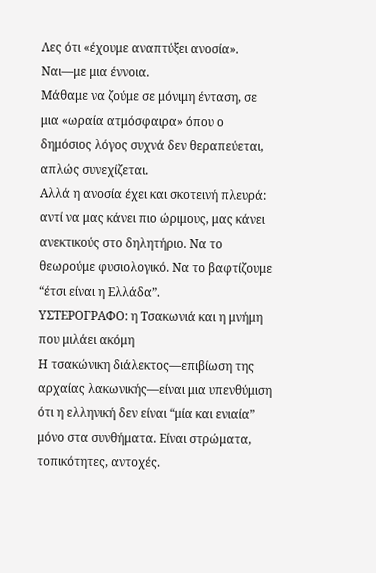Λες ότι «έχουμε αναπτύξει ανοσία». Ναι—με μια έννοια.
Μάθαμε να ζούμε σε μόνιμη ένταση, σε μια «ωραία ατμόσφαιρα» όπου ο δημόσιος λόγος συχνά δεν θεραπεύεται, απλώς συνεχίζεται.
Αλλά η ανοσία έχει και σκοτεινή πλευρά:
αντί να μας κάνει πιο ώριμους, μας κάνει ανεκτικούς στο δηλητήριο. Να το θεωρούμε φυσιολογικό. Να το βαφτίζουμε “έτσι είναι η Ελλάδα”.
ΥΣΤΕΡΟΓΡΑΦΟ: η Τσακωνιά και η μνήμη που μιλάει ακόμη
Η τσακώνικη διάλεκτος—επιβίωση της αρχαίας λακωνικής—είναι μια υπενθύμιση ότι η ελληνική δεν είναι “μία και ενιαία” μόνο στα συνθήματα. Είναι στρώματα, τοπικότητες, αντοχές.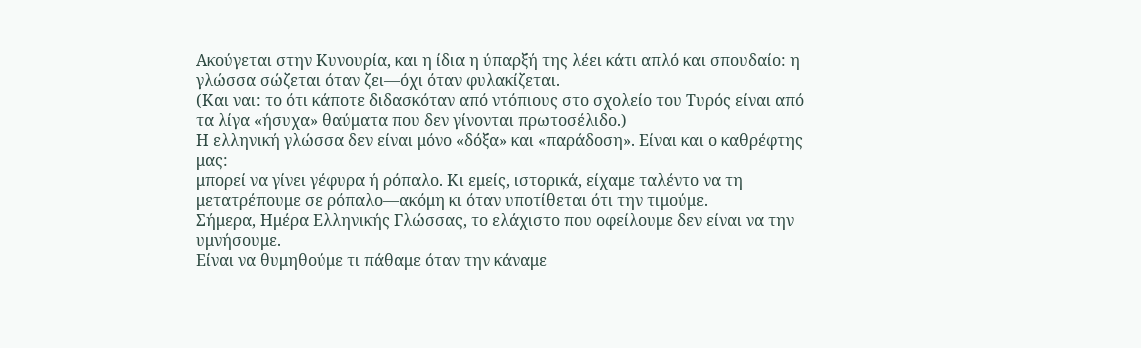Ακούγεται στην Κυνουρία, και η ίδια η ύπαρξή της λέει κάτι απλό και σπουδαίο: η γλώσσα σώζεται όταν ζει—όχι όταν φυλακίζεται.
(Και ναι: το ότι κάποτε διδασκόταν από ντόπιους στο σχολείο του Τυρός είναι από τα λίγα «ήσυχα» θαύματα που δεν γίνονται πρωτοσέλιδο.)
Η ελληνική γλώσσα δεν είναι μόνο «δόξα» και «παράδοση». Είναι και ο καθρέφτης μας:
μπορεί να γίνει γέφυρα ή ρόπαλο. Κι εμείς, ιστορικά, είχαμε ταλέντο να τη μετατρέπουμε σε ρόπαλο—ακόμη κι όταν υποτίθεται ότι την τιμούμε.
Σήμερα, Ημέρα Ελληνικής Γλώσσας, το ελάχιστο που οφείλουμε δεν είναι να την υμνήσουμε.
Είναι να θυμηθούμε τι πάθαμε όταν την κάναμε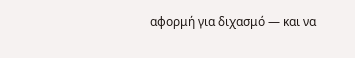αφορμή για διχασμό — και να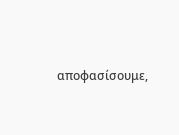αποφασίσουμε,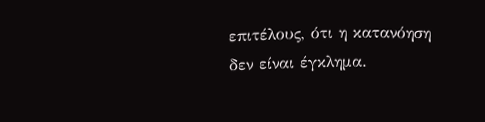επιτέλους, ότι η κατανόηση δεν είναι έγκλημα.